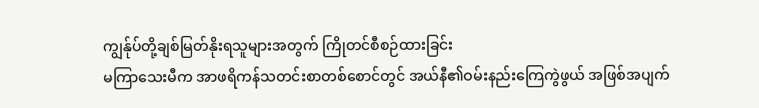ကျွန်ုပ်တို့ချစ်မြတ်နိုးရသူများအတွက် ကြိုတင်စီစဉ်ထားခြင်း
မကြာသေးမီက အာဖရိကန်သတင်းစာတစ်စောင်တွင် အယ်နီ၏ဝမ်းနည်းကြေကွဲဖွယ် အဖြစ်အပျက်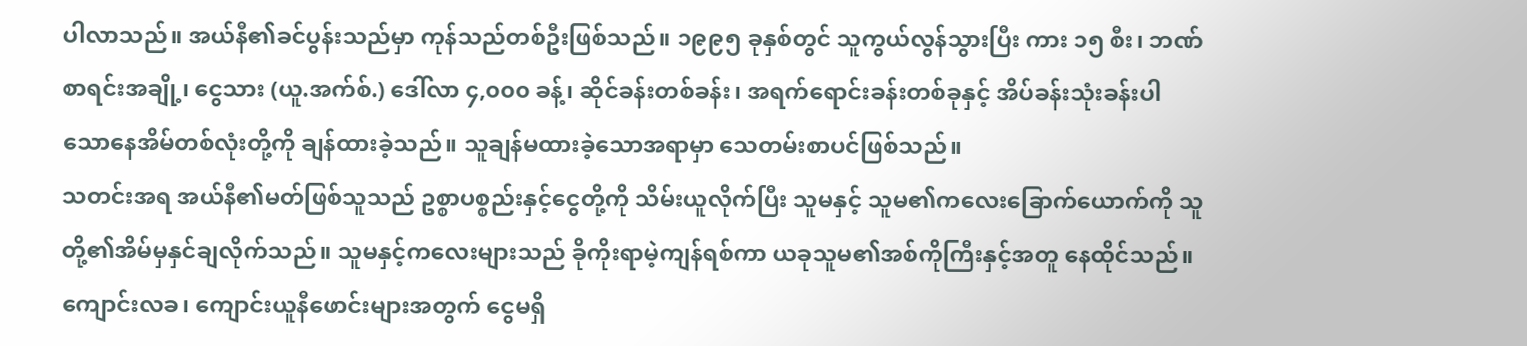ပါလာသည်။ အယ်နီ၏ခင်ပွန်းသည်မှာ ကုန်သည်တစ်ဦးဖြစ်သည်။ ၁၉၉၅ ခုနှစ်တွင် သူကွယ်လွန်သွားပြီး ကား ၁၅ စီး၊ ဘဏ်စာရင်းအချို့၊ ငွေသား (ယူ.အက်စ်.) ဒေါ်လာ ၄,၀၀၀ ခန့်၊ ဆိုင်ခန်းတစ်ခန်း၊ အရက်ရောင်းခန်းတစ်ခုနှင့် အိပ်ခန်းသုံးခန်းပါသောနေအိမ်တစ်လုံးတို့ကို ချန်ထားခဲ့သည်။ သူချန်မထားခဲ့သောအရာမှာ သေတမ်းစာပင်ဖြစ်သည်။
သတင်းအရ အယ်နီ၏မတ်ဖြစ်သူသည် ဥစ္စာပစ္စည်းနှင့်ငွေတို့ကို သိမ်းယူလိုက်ပြီး သူမနှင့် သူမ၏ကလေးခြောက်ယောက်ကို သူတို့၏အိမ်မှနှင်ချလိုက်သည်။ သူမနှင့်ကလေးများသည် ခိုကိုးရာမဲ့ကျန်ရစ်ကာ ယခုသူမ၏အစ်ကိုကြီးနှင့်အတူ နေထိုင်သည်။ ကျောင်းလခ၊ ကျောင်းယူနီဖောင်းများအတွက် ငွေမရှိ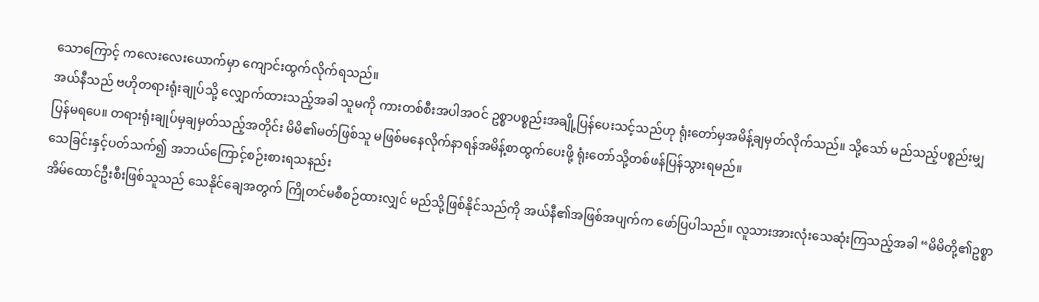သောကြောင့် ကလေးလေးယောက်မှာ ကျောင်းထွက်လိုက်ရသည်။
အယ်နီသည် ဗဟိုတရားရုံးချုပ်သို့ လျှောက်ထားသည့်အခါ သူမကို ကားတစ်စီးအပါအဝင် ဥစ္စာပစ္စည်းအချို့ပြန်ပေးသင့်သည်ဟု ရုံးတော်မှအမိန့်ချမှတ်လိုက်သည်။ သို့သော် မည်သည့်ပစ္စည်းမျှ ပြန်မရပေ။ တရားရုံးချုပ်မှချမှတ်သည့်အတိုင်း မိမိ၏မတ်ဖြစ်သူ မဖြစ်မနေလိုက်နာရန်အမိန့်စာထွက်ပေးဖို့ ရုံးတော်သို့တစ်ဖန်ပြန်သွားရမည်။
သေခြင်းနှင့်ပတ်သက်၍ အဘယ်ကြောင့်စဉ်းစားရသနည်း
အိမ်ထောင်ဦးစီးဖြစ်သူသည် သေနိုင်ချေအတွက် ကြိုတင်မစီစဉ်ထားလျှင် မည်သို့ဖြစ်နိုင်သည်ကို အယ်နီ၏အဖြစ်အပျက်က ဖော်ပြပါသည်။ လူသားအားလုံးသေဆုံးကြသည့်အခါ “မိမိတို့၏ဥစ္စာ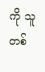ကို သူတစ်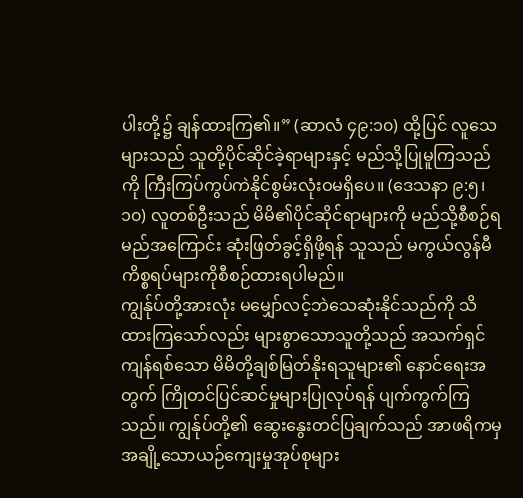ပါးတို့၌ ချန်ထားကြ၏။” (ဆာလံ ၄၉:၁၀) ထို့ပြင် လူသေများသည် သူတို့ပိုင်ဆိုင်ခဲ့ရာများနှင့် မည်သို့ပြုမူကြသည်ကို ကြီးကြပ်ကွပ်ကဲနိုင်စွမ်းလုံးဝမရှိပေ။ (ဒေသနာ ၉:၅၊ ၁၀) လူတစ်ဦးသည် မိမိ၏ပိုင်ဆိုင်ရာများကို မည်သို့စီစဉ်ရမည်အကြောင်း ဆုံးဖြတ်ခွင့်ရှိဖို့ရန် သူသည် မကွယ်လွန်မီ ကိစ္စရပ်များကိုစီစဉ်ထားရပါမည်။
ကျွန်ုပ်တို့အားလုံး မမျှော်လင့်ဘဲသေဆုံးနိုင်သည်ကို သိထားကြသော်လည်း များစွာသောသူတို့သည် အသက်ရှင်ကျန်ရစ်သော မိမိတို့ချစ်မြတ်နိုးရသူများ၏ နောင်ရေးအတွက် ကြိုတင်ပြင်ဆင်မှုများပြုလုပ်ရန် ပျက်ကွက်ကြသည်။ ကျွန်ုပ်တို့၏ ဆွေးနွေးတင်ပြချက်သည် အာဖရိကမှ အချို့သောယဉ်ကျေးမှုအုပ်စုများ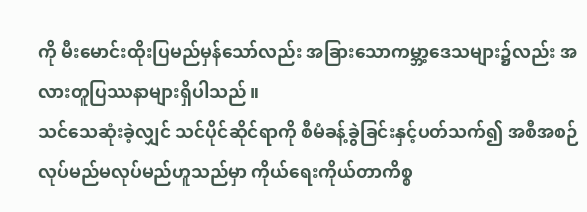ကို မီးမောင်းထိုးပြမည်မှန်သော်လည်း အခြားသောကမ္ဘာ့ဒေသများ၌လည်း အလားတူပြဿနာများရှိပါသည်။
သင်သေဆုံးခဲ့လျှင် သင်ပိုင်ဆိုင်ရာကို စီမံခန့်ခွဲခြင်းနှင့်ပတ်သက်၍ အစီအစဉ်လုပ်မည်မလုပ်မည်ဟူသည်မှာ ကိုယ်ရေးကိုယ်တာကိစ္စ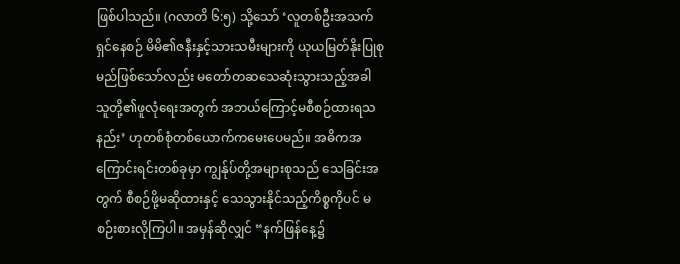ဖြစ်ပါသည်။ (ဂလာတိ ၆:၅) သို့သော် ‘လူတစ်ဦးအသက်ရှင်နေစဉ် မိမိ၏ဇနီးနှင့်သားသမီးများကို ယုယမြတ်နိုးပြုစုမည်ဖြစ်သော်လည်း မတော်တဆသေဆုံးသွားသည့်အခါ သူတို့၏ဖူလုံရေးအတွက် အဘယ်ကြောင့်မစီစဉ်ထားရသနည်း’ ဟုတစ်စုံတစ်ယောက်ကမေးပေမည်။ အဓိကအကြောင်းရင်းတစ်ခုမှာ ကျွန်ုပ်တို့အများစုသည် သေခြင်းအတွက် စီစဉ်ဖို့မဆိုထားနှင့် သေသွားနိုင်သည့်ကိစ္စကိုပင် မစဉ်းစားလိုကြပါ။ အမှန်ဆိုလျှင် “နက်ဖြန်နေ့၌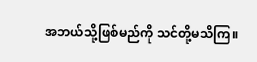အဘယ်သို့ဖြစ်မည်ကို သင်တို့မသိကြ။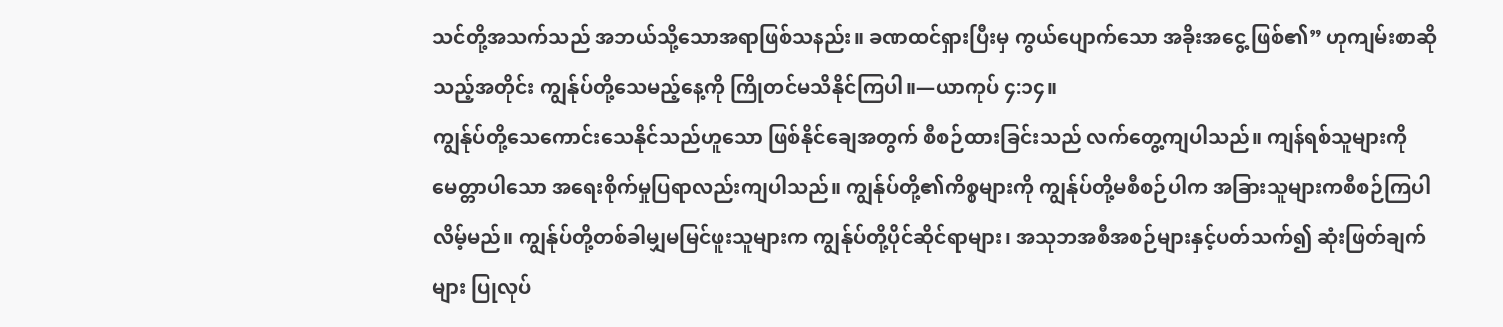သင်တို့အသက်သည် အဘယ်သို့သောအရာဖြစ်သနည်း။ ခဏထင်ရှားပြီးမှ ကွယ်ပျောက်သော အခိုးအငွေ့ ဖြစ်၏” ဟုကျမ်းစာဆိုသည့်အတိုင်း ကျွန်ုပ်တို့သေမည့်နေ့ကို ကြိုတင်မသိနိုင်ကြပါ။—ယာကုပ် ၄:၁၄။
ကျွန်ုပ်တို့သေကောင်းသေနိုင်သည်ဟူသော ဖြစ်နိုင်ချေအတွက် စီစဉ်ထားခြင်းသည် လက်တွေ့ကျပါသည်။ ကျန်ရစ်သူများကို မေတ္တာပါသော အရေးစိုက်မှုပြရာလည်းကျပါသည်။ ကျွန်ုပ်တို့၏ကိစ္စများကို ကျွန်ုပ်တို့မစီစဉ်ပါက အခြားသူများကစီစဉ်ကြပါလိမ့်မည်။ ကျွန်ုပ်တို့တစ်ခါမျှမမြင်ဖူးသူများက ကျွန်ုပ်တို့ပိုင်ဆိုင်ရာများ၊ အသုဘအစီအစဉ်များနှင့်ပတ်သက်၍ ဆုံးဖြတ်ချက်များ ပြုလုပ်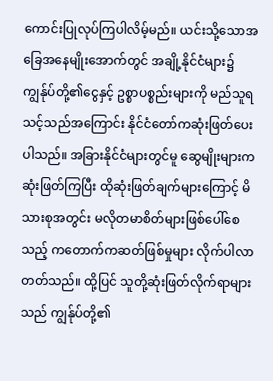ကောင်းပြုလုပ်ကြပါလိမ့်မည်။ ယင်းသို့သောအခြေအနေမျိုးအောက်တွင် အချို့နိုင်ငံများ၌ ကျွန်ုပ်တို့၏ငွေနှင့် ဥစ္စာပစ္စည်းများကို မည်သူရသင့်သည်အကြောင်း နိုင်ငံတော်ကဆုံးဖြတ်ပေးပါသည်။ အခြားနိုင်ငံများတွင်မူ ဆွေမျိုးများကဆုံးဖြတ်ကြပြီး ထိုဆုံးဖြတ်ချက်များကြောင့် မိသားစုအတွင်း မလိုတမာစိတ်များဖြစ်ပေါ်စေသည့် ကတောက်ကဆတ်ဖြစ်မှုများ လိုက်ပါလာတတ်သည်။ ထို့ပြင် သူတို့ဆုံးဖြတ်လိုက်ရာများသည် ကျွန်ုပ်တို့၏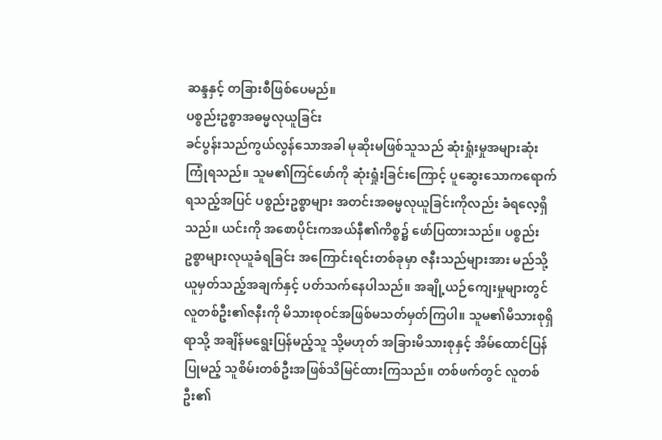ဆန္ဒနှင့် တခြားစီဖြစ်ပေမည်။
ပစ္စည်းဥစ္စာအဓမ္မလုယူခြင်း
ခင်ပွန်းသည်ကွယ်လွန်သောအခါ မုဆိုးမဖြစ်သူသည် ဆုံးရှုံးမှုအများဆုံးကြုံရသည်။ သူမ၏ကြင်ဖော်ကို ဆုံးရှုံးခြင်းကြောင့် ပူဆွေးသောကရောက်ရသည့်အပြင် ပစ္စည်းဥစ္စာများ အတင်းအဓမ္မလုယူခြင်းကိုလည်း ခံရလေ့ရှိသည်။ ယင်းကို အစောပိုင်းကအယ်နီ၏ကိစ္စ၌ ဖော်ပြထားသည်။ ပစ္စည်းဥစ္စာများလုယူခံရခြင်း အကြောင်းရင်းတစ်ခုမှာ ဇနီးသည်များအား မည်သို့ယူမှတ်သည့်အချက်နှင့် ပတ်သက်နေပါသည်။ အချို့ယဉ်ကျေးမှုများတွင် လူတစ်ဦး၏ဇနီးကို မိသားစုဝင်အဖြစ်မသတ်မှတ်ကြပါ။ သူမ၏မိသားစုရှိရာသို့ အချိန်မရွေးပြန်မည့်သူ သို့မဟုတ် အခြားမိသားစုနှင့် အိမ်ထောင်ပြန်ပြုမည့် သူစိမ်းတစ်ဦးအဖြစ်သိမြင်ထားကြသည်။ တစ်ဖက်တွင် လူတစ်ဦး၏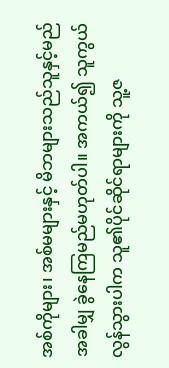အစ်ကိုများ၊ အစ်မများနှင့် မိဘများသည်သူနှင့်မည်အခါမျှ ခွဲနေကြမည်မဟုတ်ပါ။ အကယ်၍ သူကွယ်လွန်သွားပါက သူ၏ပိုင်ဆိုင်ရာများကို သူ့ဇ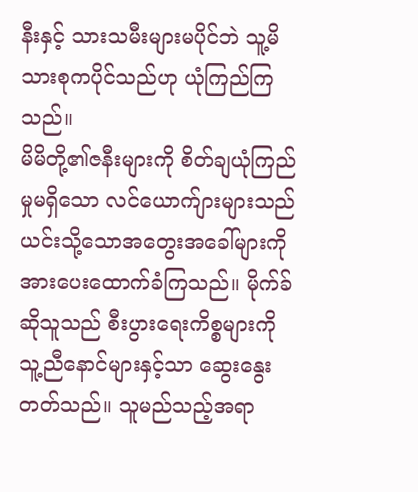နီးနှင့် သားသမီးများမပိုင်ဘဲ သူ့မိသားစုကပိုင်သည်ဟု ယုံကြည်ကြသည်။
မိမိတို့၏ဇနီးများကို စိတ်ချယုံကြည်မှုမရှိသော လင်ယောက်ျားများသည် ယင်းသို့သောအတွေးအခေါ်များကို အားပေးထောက်ခံကြသည်။ မိုက်ခ်ဆိုသူသည် စီးပွားရေးကိစ္စများကို သူ့ညီနောင်များနှင့်သာ ဆွေးနွေးတတ်သည်။ သူမည်သည့်အရာ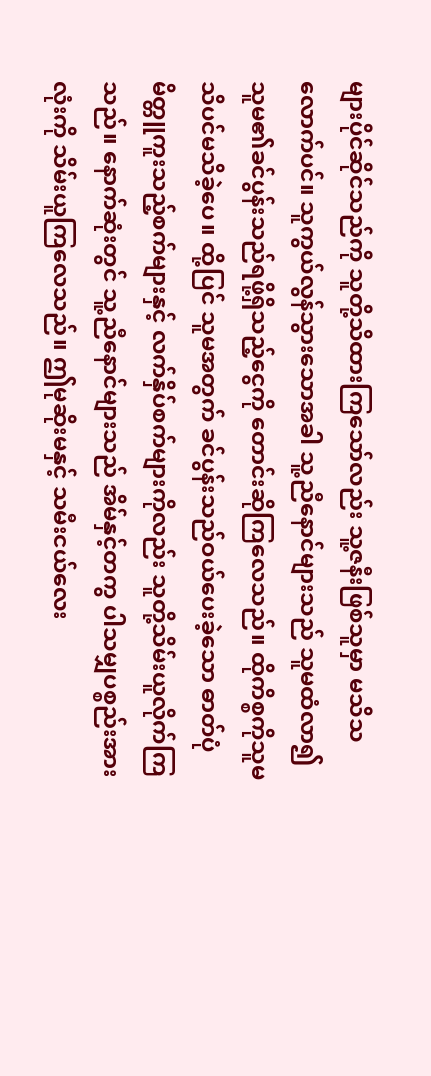များပိုင်ဆိုင်သည်ကို သူတို့သိထားကြသော်လည်း သူ့ဇနီးဖြစ်သူမှာ မသိသလောက်ပင်။ သူကွယ်လွန်သွားသောအခါ သူ့ညီနောင်များသည် သူမထံလာ၍ သူမ၏ခင်ပွန်းသည်ရဖို့ရှိသည့်ငွေကို တောင်းဆိုကြလေသည်။ ထိုကိစ္စကိုသူမသိပင်မသိခဲ့ပေ။ ထို့ပြင် သူမအတွက် ခင်ပွန်းသည်ဝယ်ပေးခဲ့သော ဓာတ်ပုံမိတ္တူကူးသည့်စက်များနှင့် လက်နှိပ်စက်များကိုလည်း သူတို့သိမ်းယူလိုက်ကြသည်။ နောက်ဆုံးတွင် သူ့ညီနောင်များသည် အိမ်နှင့်တကွ ပါသမျှပစ္စည်းအားလုံးကို သိမ်းယူကြလေသည်။ ဤမုဆိုးမနှင့် သမီးငယ်လေး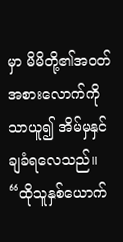မှာ မိမိတို့၏အဝတ်အစားလောက်ကိုသာယူ၍ အိမ်မှနှင်ချခံရလေသည်။
“ထိုသူနှစ်ယောက်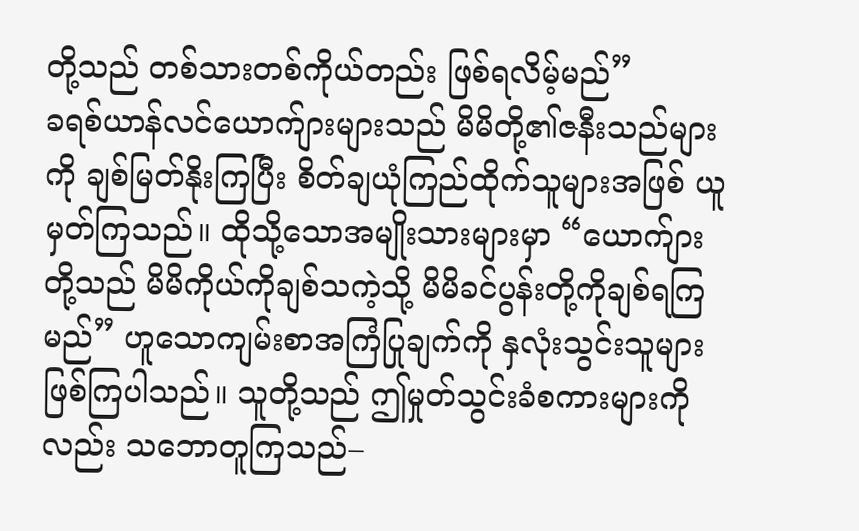တို့သည် တစ်သားတစ်ကိုယ်တည်း ဖြစ်ရလိမ့်မည်”
ခရစ်ယာန်လင်ယောက်ျားများသည် မိမိတို့၏ဇနီးသည်များကို ချစ်မြတ်နိုးကြပြီး စိတ်ချယုံကြည်ထိုက်သူများအဖြစ် ယူမှတ်ကြသည်။ ထိုသို့သောအမျိုးသားများမှာ “ယောက်ျားတို့သည် မိမိကိုယ်ကိုချစ်သကဲ့သို့ မိမိခင်ပွန်းတို့ကိုချစ်ရကြမည်” ဟူသောကျမ်းစာအကြံပြုချက်ကို နှလုံးသွင်းသူများဖြစ်ကြပါသည်။ သူတို့သည် ဤမှုတ်သွင်းခံစကားများကိုလည်း သဘောတူကြသည်–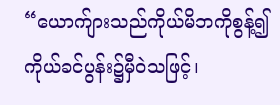“ယောက်ျားသည်ကိုယ်မိဘကိုစွန့်၍ ကိုယ်ခင်ပွန်း၌မှီဝဲသဖြင့်၊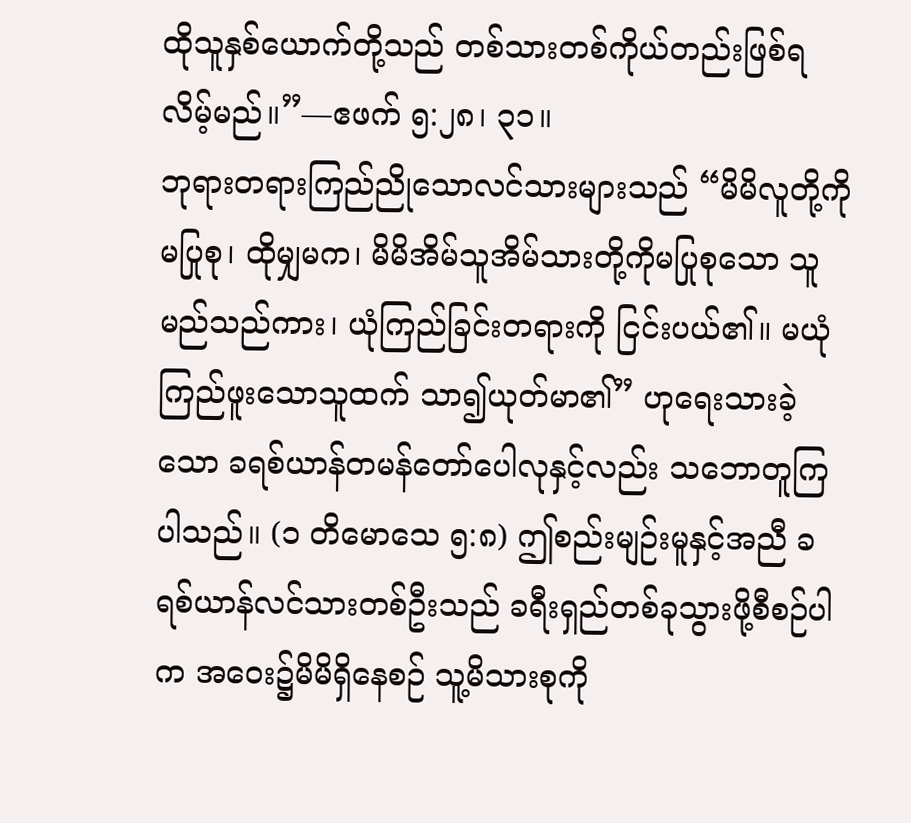ထိုသူနှစ်ယောက်တို့သည် တစ်သားတစ်ကိုယ်တည်းဖြစ်ရလိမ့်မည်။”—ဧဖက် ၅:၂၈၊ ၃၁။
ဘုရားတရားကြည်ညိုသောလင်သားများသည် “မိမိလူတို့ကိုမပြုစု၊ ထိုမျှမက၊ မိမိအိမ်သူအိမ်သားတို့ကိုမပြုစုသော သူမည်သည်ကား၊ ယုံကြည်ခြင်းတရားကို ငြင်းပယ်၏။ မယုံကြည်ဖူးသောသူထက် သာ၍ယုတ်မာ၏” ဟုရေးသားခဲ့သော ခရစ်ယာန်တမန်တော်ပေါလုနှင့်လည်း သဘောတူကြပါသည်။ (၁ တိမောသေ ၅:၈) ဤစည်းမျဉ်းမူနှင့်အညီ ခရစ်ယာန်လင်သားတစ်ဦးသည် ခရီးရှည်တစ်ခုသွားဖို့စီစဉ်ပါက အဝေး၌မိမိရှိနေစဉ် သူ့မိသားစုကို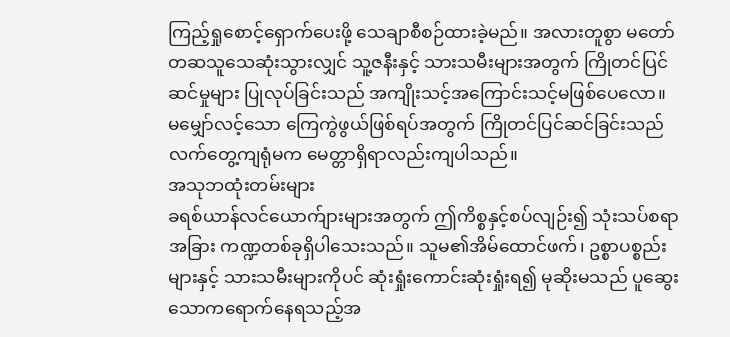ကြည့်ရှုစောင့်ရှောက်ပေးဖို့ သေချာစီစဉ်ထားခဲ့မည်။ အလားတူစွာ မတော်တဆသူသေဆုံးသွားလျှင် သူ့ဇနီးနှင့် သားသမီးများအတွက် ကြိုတင်ပြင်ဆင်မှုများ ပြုလုပ်ခြင်းသည် အကျိုးသင့်အကြောင်းသင့်မဖြစ်ပေလော။ မမျှော်လင့်သော ကြေကွဲဖွယ်ဖြစ်ရပ်အတွက် ကြိုတင်ပြင်ဆင်ခြင်းသည် လက်တွေ့ကျရုံမက မေတ္တာရှိရာလည်းကျပါသည်။
အသုဘထုံးတမ်းများ
ခရစ်ယာန်လင်ယောက်ျားများအတွက် ဤကိစ္စနှင့်စပ်လျဉ်း၍ သုံးသပ်စရာအခြား ကဏ္ဍတစ်ခုရှိပါသေးသည်။ သူမ၏အိမ်ထောင်ဖက်၊ ဥစ္စာပစ္စည်းများနှင့် သားသမီးများကိုပင် ဆုံးရှုံးကောင်းဆုံးရှုံးရ၍ မုဆိုးမသည် ပူဆွေးသောကရောက်နေရသည့်အ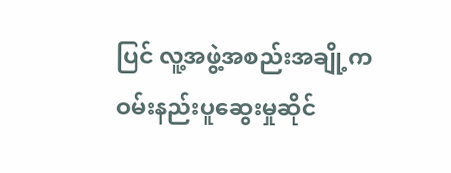ပြင် လူ့အဖွဲ့အစည်းအချို့က ဝမ်းနည်းပူဆွေးမှုဆိုင်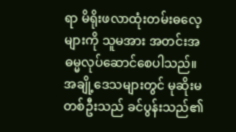ရာ မိရိုးဖလာထုံးတမ်းဓလေ့များကို သူမအား အတင်းအဓမ္မလုပ်ဆောင်စေပါသည်။ အချို့ဒေသများတွင် မုဆိုးမတစ်ဦးသည် ခင်ပွန်းသည်၏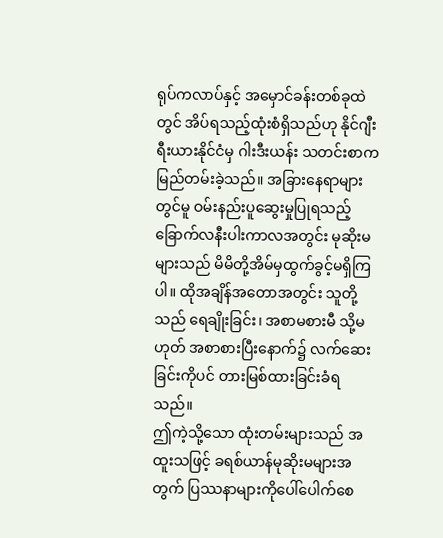ရုပ်ကလာပ်နှင့် အမှောင်ခန်းတစ်ခုထဲတွင် အိပ်ရသည့်ထုံးစံရှိသည်ဟု နိုင်ဂျီးရီးယားနိုင်ငံမှ ဂါးဒီးယန်း သတင်းစာကမြည်တမ်းခဲ့သည်။ အခြားနေရာများတွင်မူ ဝမ်းနည်းပူဆွေးမှုပြုရသည့် ခြောက်လနီးပါးကာလအတွင်း မုဆိုးမများသည် မိမိတို့အိမ်မှထွက်ခွင့်မရှိကြပါ။ ထိုအချိန်အတောအတွင်း သူတို့သည် ရေချိုးခြင်း၊ အစာမစားမီ သို့မဟုတ် အစာစားပြီးနောက်၌ လက်ဆေးခြင်းကိုပင် တားမြစ်ထားခြင်းခံရသည်။
ဤကဲ့သို့သော ထုံးတမ်းများသည် အထူးသဖြင့် ခရစ်ယာန်မုဆိုးမများအတွက် ပြဿနာများကိုပေါ်ပေါက်စေ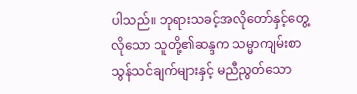ပါသည်။ ဘုရားသခင့်အလိုတော်နှင့်တွေ့လိုသော သူတို့၏ဆန္ဒက သမ္မာကျမ်းစာသွန်သင်ချက်များနှင့် မညီညွတ်သော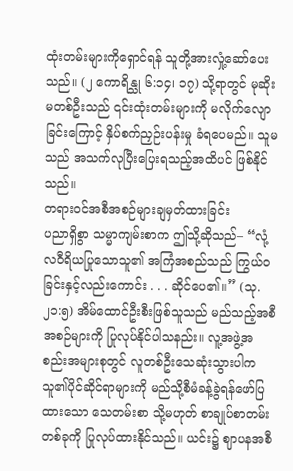ထုံးတမ်းများကိုရှောင်ရန် သူတို့အားလှုံ့ဆော်ပေးသည်။ (၂ ကောရိန္သု ၆:၁၄၊ ၁၇) သို့ရာတွင် မုဆိုးမတစ်ဦးသည် ၎င်းထုံးတမ်းများကို မလိုက်လျောခြင်းကြောင့် နှိပ်စက်ညှဉ်းပန်းမှု ခံရပေမည်။ သူမသည် အသက်လုပြီးပြေးရသည့်အထိပင် ဖြစ်နိုင်သည်။
တရားဝင်အစီအစဉ်များချမှတ်ထားခြင်း
ပညာရှိစွာ သမ္မာကျမ်းစာက ဤသို့ဆိုသည်– “လုံ့လဝီရိယပြုသောသူ၏ အကြံအစည်သည် ကြွယ်ဝခြင်းနှင့်လည်းကောင်း . . . ဆိုင်ပေ၏။” (သု. ၂၁:၅) အိမ်ထောင်ဦးစီးဖြစ်သူသည် မည်သည့်အစီအစဉ်များကို ပြုလုပ်နိုင်ပါသနည်း။ လူ့အဖွဲ့အစည်းအများစုတွင် လူတစ်ဦးသေဆုံးသွားပါက သူ၏ပိုင်ဆိုင်ရာများကို မည်သို့စီမံခန့်ခွဲရန်ဖော်ပြထားသော သေတမ်းစာ သို့မဟုတ် စာချုပ်စာတမ်းတစ်ခုကို ပြုလုပ်ထားနိုင်သည်။ ယင်း၌ ဈာပနအစီ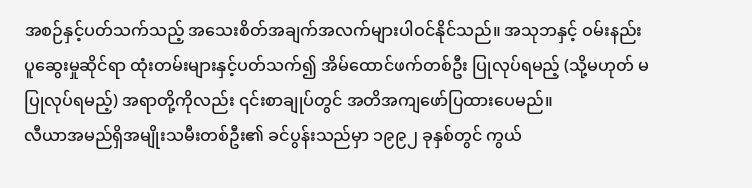အစဉ်နှင့်ပတ်သက်သည့် အသေးစိတ်အချက်အလက်များပါဝင်နိုင်သည်။ အသုဘနှင့် ဝမ်းနည်းပူဆွေးမှုဆိုင်ရာ ထုံးတမ်းများနှင့်ပတ်သက်၍ အိမ်ထောင်ဖက်တစ်ဦး ပြုလုပ်ရမည့် (သို့မဟုတ် မပြုလုပ်ရမည့်) အရာတို့ကိုလည်း ၎င်းစာချုပ်တွင် အတိအကျဖော်ပြထားပေမည်။
လီယာအမည်ရှိအမျိုးသမီးတစ်ဦး၏ ခင်ပွန်းသည်မှာ ၁၉၉၂ ခုနှစ်တွင် ကွယ်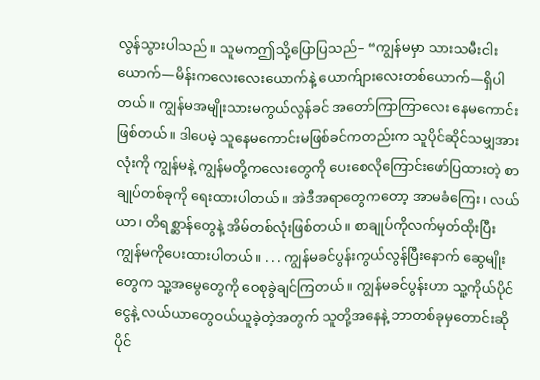လွန်သွားပါသည်။ သူမကဤသို့ပြောပြသည်– “ကျွန်မမှာ သားသမီးငါးယောက်—မိန်းကလေးလေးယောက်နဲ့ ယောက်ျားလေးတစ်ယောက်—ရှိပါတယ်။ ကျွန်မအမျိုးသားမကွယ်လွန်ခင် အတော်ကြာကြာလေး နေမကောင်းဖြစ်တယ်။ ဒါပေမဲ့ သူနေမကောင်းမဖြစ်ခင်ကတည်းက သူပိုင်ဆိုင်သမျှအားလုံးကို ကျွန်မနဲ့ ကျွန်မတို့ကလေးတွေကို ပေးစေလိုကြောင်းဖော်ပြထားတဲ့ စာချုပ်တစ်ခုကို ရေးထားပါတယ်။ အဲဒီအရာတွေကတော့ အာမခံကြေး၊ လယ်ယာ၊ တိရစ္ဆာန်တွေနဲ့ အိမ်တစ်လုံးဖြစ်တယ်။ စာချုပ်ကိုလက်မှတ်ထိုးပြီး ကျွန်မကိုပေးထားပါတယ်။ . . . ကျွန်မခင်ပွန်းကွယ်လွန်ပြီးနောက် ဆွေမျိုးတွေက သူ့အမွေတွေကို ဝေစုခွဲချင်ကြတယ်။ ကျွန်မခင်ပွန်းဟာ သူ့ကိုယ်ပိုင်ငွေနဲ့ လယ်ယာတွေဝယ်ယူခဲ့တဲ့အတွက် သူတို့အနေနဲ့ ဘာတစ်ခုမှတောင်းဆိုပိုင်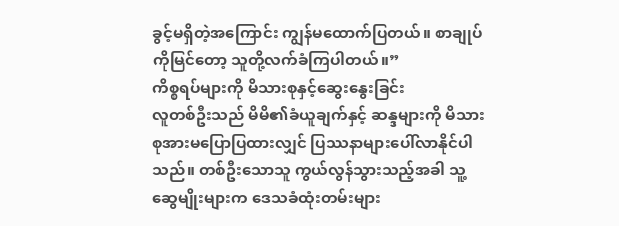ခွင့်မရှိတဲ့အကြောင်း ကျွန်မထောက်ပြတယ်။ စာချုပ်ကိုမြင်တော့ သူတို့လက်ခံကြပါတယ်။”
ကိစ္စရပ်များကို မိသားစုနှင့်ဆွေးနွေးခြင်း
လူတစ်ဦးသည် မိမိ၏ခံယူချက်နှင့် ဆန္ဒများကို မိသားစုအားမပြောပြထားလျှင် ပြဿနာများပေါ်လာနိုင်ပါသည်။ တစ်ဦးသောသူ ကွယ်လွန်သွားသည့်အခါ သူ့ဆွေမျိုးများက ဒေသခံထုံးတမ်းများ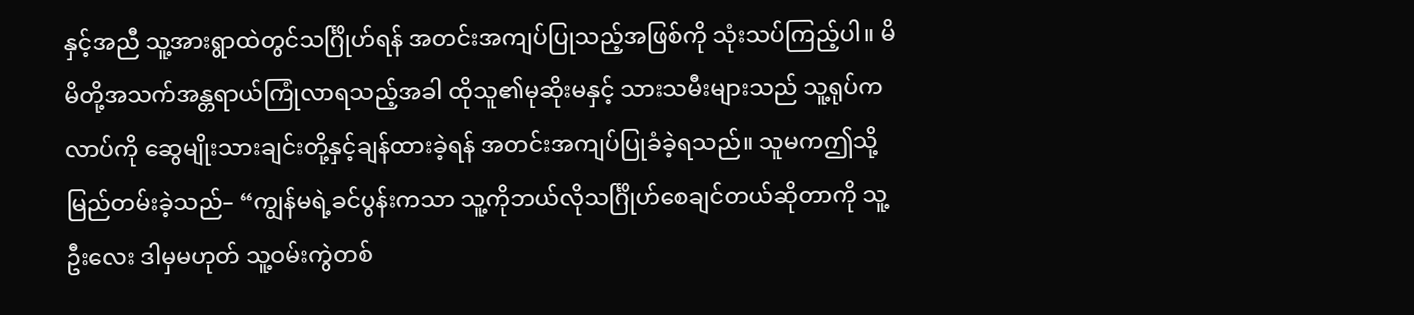နှင့်အညီ သူ့အားရွာထဲတွင်သင်္ဂြိုဟ်ရန် အတင်းအကျပ်ပြုသည့်အဖြစ်ကို သုံးသပ်ကြည့်ပါ။ မိမိတို့အသက်အန္တရာယ်ကြုံလာရသည့်အခါ ထိုသူ၏မုဆိုးမနှင့် သားသမီးများသည် သူ့ရုပ်ကလာပ်ကို ဆွေမျိုးသားချင်းတို့နှင့်ချန်ထားခဲ့ရန် အတင်းအကျပ်ပြုခံခဲ့ရသည်။ သူမကဤသို့မြည်တမ်းခဲ့သည်– “ကျွန်မရဲ့ခင်ပွန်းကသာ သူ့ကိုဘယ်လိုသင်္ဂြိုဟ်စေချင်တယ်ဆိုတာကို သူ့ဦးလေး ဒါမှမဟုတ် သူ့ဝမ်းကွဲတစ်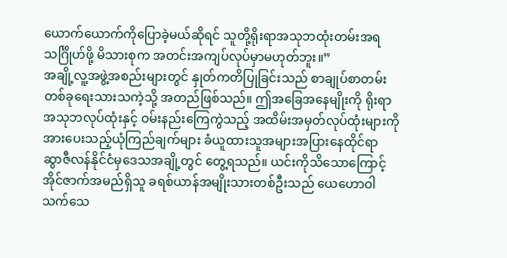ယောက်ယောက်ကိုပြောခဲ့မယ်ဆိုရင် သူတို့ရိုးရာအသုဘထုံးတမ်းအရသင်္ဂြိုဟ်ဖို့ မိသားစုက အတင်းအကျပ်လုပ်မှာမဟုတ်ဘူး။”
အချို့လူ့အဖွဲ့အစည်းများတွင် နှုတ်ကတိပြုခြင်းသည် စာချုပ်စာတမ်းတစ်ခုရေးသားသကဲ့သို့ အတည်ဖြစ်သည်။ ဤအခြေအနေမျိုးကို ရိုးရာအသုဘလုပ်ထုံးနှင့် ဝမ်းနည်းကြေကွဲသည့် အထိမ်းအမှတ်လုပ်ထုံးများကို အားပေးသည့်ယုံကြည်ချက်များ ခံယူထားသူအများအပြားနေထိုင်ရာ ဆွာဇီလန်နိုင်ငံမှဒေသအချို့တွင် တွေ့ရသည်။ ယင်းကိုသိသောကြောင့် အိုင်ဇာက်အမည်ရှိသူ ခရစ်ယာန်အမျိုးသားတစ်ဦးသည် ယေဟောဝါသက်သေ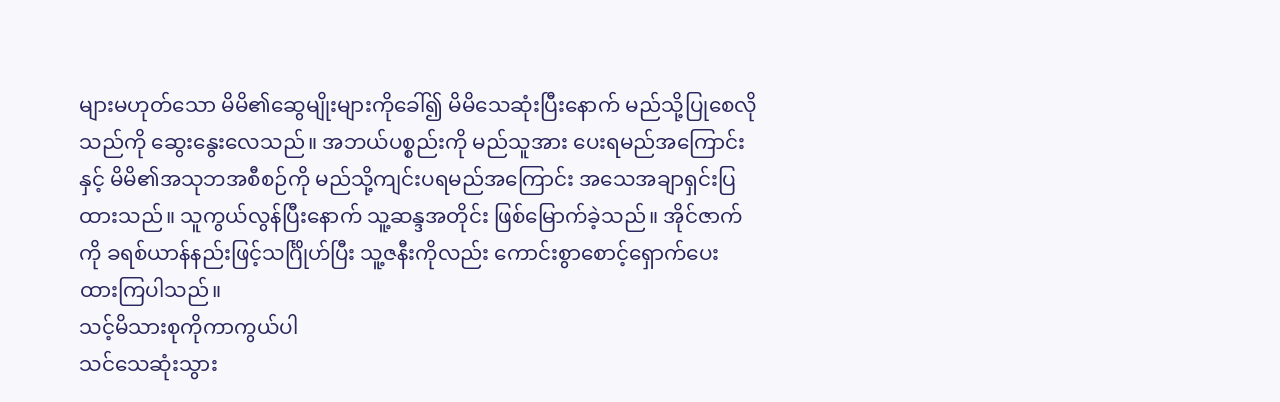များမဟုတ်သော မိမိ၏ဆွေမျိုးများကိုခေါ်၍ မိမိသေဆုံးပြီးနောက် မည်သို့ပြုစေလိုသည်ကို ဆွေးနွေးလေသည်။ အဘယ်ပစ္စည်းကို မည်သူအား ပေးရမည်အကြောင်းနှင့် မိမိ၏အသုဘအစီစဉ်ကို မည်သို့ကျင်းပရမည်အကြောင်း အသေအချာရှင်းပြထားသည်။ သူကွယ်လွန်ပြီးနောက် သူ့ဆန္ဒအတိုင်း ဖြစ်မြောက်ခဲ့သည်။ အိုင်ဇာက်ကို ခရစ်ယာန်နည်းဖြင့်သင်္ဂြိုဟ်ပြီး သူ့ဇနီးကိုလည်း ကောင်းစွာစောင့်ရှောက်ပေးထားကြပါသည်။
သင့်မိသားစုကိုကာကွယ်ပါ
သင်သေဆုံးသွား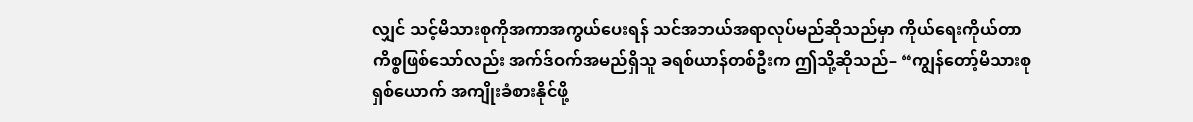လျှင် သင့်မိသားစုကိုအကာအကွယ်ပေးရန် သင်အဘယ်အရာလုပ်မည်ဆိုသည်မှာ ကိုယ်ရေးကိုယ်တာကိစ္စဖြစ်သော်လည်း အက်ဒ်ဝက်အမည်ရှိသူ ခရစ်ယာန်တစ်ဦးက ဤသို့ဆိုသည်– “ကျွန်တော့်မိသားစုရှစ်ယောက် အကျိုးခံစားနိုင်ဖို့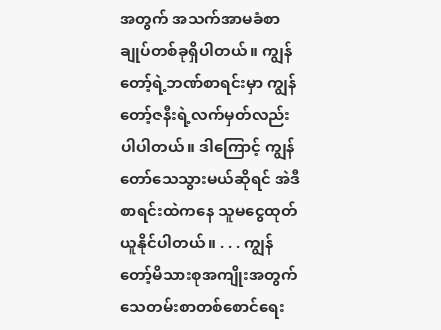အတွက် အသက်အာမခံစာချုပ်တစ်ခုရှိပါတယ်။ ကျွန်တော့်ရဲ့ဘဏ်စာရင်းမှာ ကျွန်တော့်ဇနီးရဲ့လက်မှတ်လည်းပါပါတယ်။ ဒါကြောင့် ကျွန်တော်သေသွားမယ်ဆိုရင် အဲဒီစာရင်းထဲကနေ သူမငွေထုတ်ယူနိုင်ပါတယ်။ . . . ကျွန်တော့်မိသားစုအကျိုးအတွက် သေတမ်းစာတစ်စောင်ရေး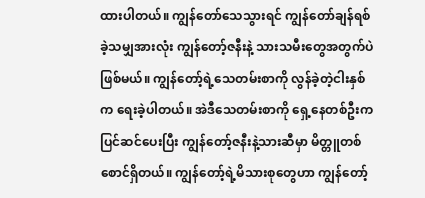ထားပါတယ်။ ကျွန်တော်သေသွားရင် ကျွန်တော်ချန်ရစ်ခဲ့သမျှအားလုံး ကျွန်တော့်ဇနီးနဲ့ သားသမီးတွေအတွက်ပဲဖြစ်မယ်။ ကျွန်တော့်ရဲ့သေတမ်းစာကို လွန်ခဲ့တဲ့ငါးနှစ်က ရေးခဲ့ပါတယ်။ အဲဒီသေတမ်းစာကို ရှေ့နေတစ်ဦးက ပြင်ဆင်ပေးပြီး ကျွန်တော့်ဇနီးနဲ့သားဆီမှာ မိတ္တူတစ်စောင်ရှိတယ်။ ကျွန်တော့်ရဲ့မိသားစုတွေဟာ ကျွန်တော့်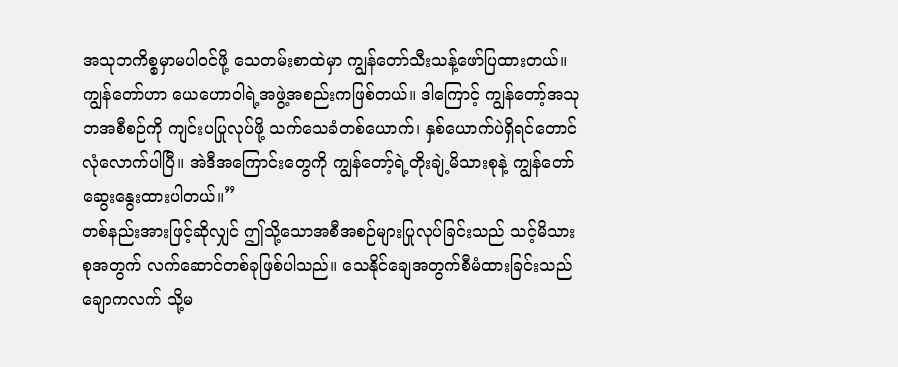အသုဘကိစ္စမှာမပါဝင်ဖို့ သေတမ်းစာထဲမှာ ကျွန်တော်သီးသန့်ဖော်ပြထားတယ်။ ကျွန်တော်ဟာ ယေဟောဝါရဲ့အဖွဲ့အစည်းကဖြစ်တယ်။ ဒါကြောင့် ကျွန်တော့်အသုဘအစီစဉ်ကို ကျင်းပပြုလုပ်ဖို့ သက်သေခံတစ်ယောက်၊ နှစ်ယောက်ပဲရှိရင်တောင် လုံလောက်ပါပြီ။ အဲဒီအကြောင်းတွေကို ကျွန်တော့်ရဲ့တိုးချဲ့မိသားစုနဲ့ ကျွန်တော်ဆွေးနွေးထားပါတယ်။”
တစ်နည်းအားဖြင့်ဆိုလျှင် ဤသို့သောအစီအစဉ်များပြုလုပ်ခြင်းသည် သင့်မိသားစုအတွက် လက်ဆောင်တစ်ခုဖြစ်ပါသည်။ သေနိုင်ချေအတွက်စီမံထားခြင်းသည် ချောကလက် သို့မ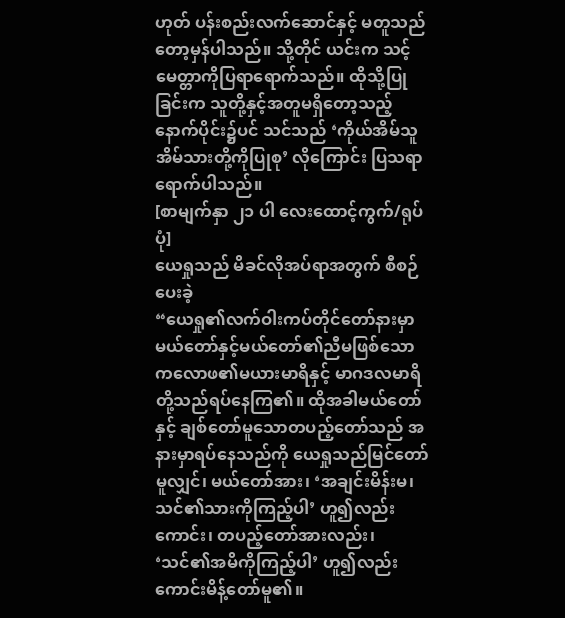ဟုတ် ပန်းစည်းလက်ဆောင်နှင့် မတူသည်တော့မှန်ပါသည်။ သို့တိုင် ယင်းက သင့်မေတ္တာကိုပြရာရောက်သည်။ ထိုသို့ပြုခြင်းက သူတို့နှင့်အတူမရှိတော့သည့်နောက်ပိုင်း၌ပင် သင်သည် ‘ကိုယ်အိမ်သူအိမ်သားတို့ကိုပြုစု’ လိုကြောင်း ပြသရာရောက်ပါသည်။
[စာမျက်နှာ ၂၁ ပါ လေးထောင့်ကွက်/ရုပ်ပုံ]
ယေရှုသည် မိခင်လိုအပ်ရာအတွက် စီစဉ်ပေးခဲ့
“ယေရှု၏လက်ဝါးကပ်တိုင်တော်နားမှာ မယ်တော်နှင့်မယ်တော်၏ညီမဖြစ်သော ကလောဖ၏မယားမာရိနှင့် မာဂဒလမာရိတို့သည်ရပ်နေကြ၏။ ထိုအခါမယ်တော်နှင့် ချစ်တော်မူသောတပည့်တော်သည် အနားမှာရပ်နေသည်ကို ယေရှုသည်မြင်တော်မူလျှင်၊ မယ်တော်အား၊ ‘အချင်းမိန်းမ၊ သင်၏သားကိုကြည့်ပါ’ ဟူ၍လည်းကောင်း၊ တပည့်တော်အားလည်း၊ ‘သင်၏အမိကိုကြည့်ပါ’ ဟူ၍လည်းကောင်းမိန့်တော်မူ၏။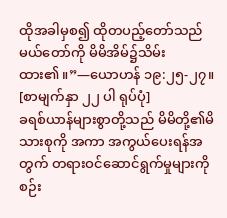ထိုအခါမှစ၍ ထိုတပည့်တော်သည် မယ်တော်ကို မိမိအိမ်၌သိမ်းထား၏။”—ယောဟန် ၁၉:၂၅-၂၇။
[စာမျက်နှာ ၂၂ ပါ ရုပ်ပုံ]
ခရစ်ယာန်များစွာတို့သည် မိမိတို့၏မိသားစုကို အကာ အကွယ်ပေးရန်အတွက် တရားဝင်ဆောင်ရွက်မှုများကို စဉ်း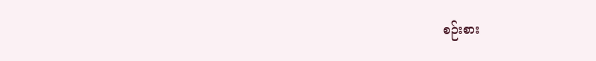စဉ်းစား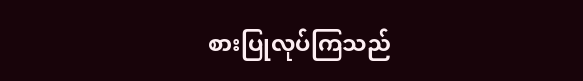စားပြုလုပ်ကြသည်